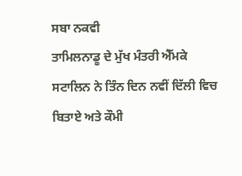ਸਬਾ ਨਕਵੀ
ਤਾਮਿਲਨਾਡੂ ਦੇ ਮੁੱਖ ਮੰਤਰੀ ਐੱਮਕੇ ਸਟਾਲਿਨ ਨੇ ਤਿੰਨ ਦਿਨ ਨਵੀਂ ਦਿੱਲੀ ਵਿਚ ਬਿਤਾਏ ਅਤੇ ਕੌਮੀ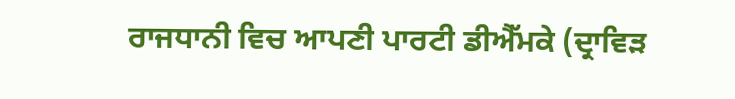ਰਾਜਧਾਨੀ ਵਿਚ ਆਪਣੀ ਪਾਰਟੀ ਡੀਐੱਮਕੇ (ਦ੍ਰਾਵਿੜ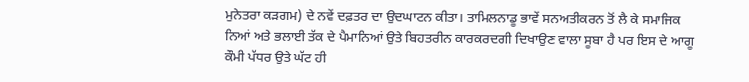ਮੁਨੇਤਰਾ ਕੜਗਮ) ਦੇ ਨਵੇਂ ਦਫ਼ਤਰ ਦਾ ਉਦਘਾਟਨ ਕੀਤਾ। ਤਾਮਿਲਨਾਡੂ ਭਾਵੇਂ ਸਨਅਤੀਕਰਨ ਤੋਂ ਲੈ ਕੇ ਸਮਾਜਿਕ ਨਿਆਂ ਅਤੇ ਭਲਾਈ ਤੱਕ ਦੇ ਪੈਮਾਨਿਆਂ ਉਤੇ ਬਿਹਤਰੀਨ ਕਾਰਕਰਦਗੀ ਦਿਖਾਉਣ ਵਾਲਾ ਸੂਬਾ ਹੈ ਪਰ ਇਸ ਦੇ ਆਗੂ ਕੌਮੀ ਪੱਧਰ ਉਤੇ ਘੱਟ ਹੀ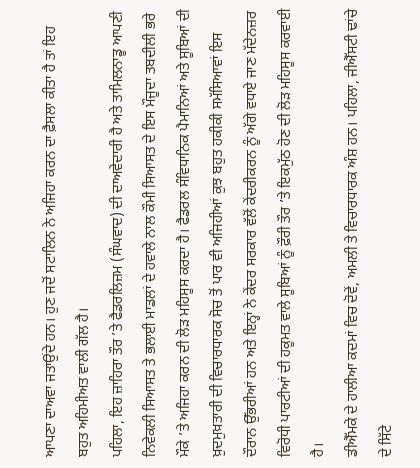ਆਪਣਾ ਦਾਅਵਾ ਜਤਾਉਂਦੇ ਹਨ। ਹੁਣ ਜਦੋਂ ਸਟਾਲਿਨ ਨੇ ਅਜਿਹਾ ਕਰਨ ਦਾ ਫ਼ੈਸਲਾ ਕੀਤਾ ਹੈ ਤਾਂ ਇਹ ਬਹੁਤ ਅਹਿਮੀਅਤ ਵਾਲੀ ਗੱਲ ਹੈ।
ਪਹਿਲਾ, ਇਹ ਜ਼ਾਹਿਰਾ ਤੌਰ ’ਤੇ ਫੈਡਰਲਿਜ਼ਮ (ਸੰਘਵਾਦ) ਦੀ ਦਾਅਵੇਦਾਰੀ ਹੈ ਅਤੇ ਤਾਮਿਲਨਾਡੂ ਆਪਣੀ ਨਿਵੇਕਲੀ ਸਿਆਸਤ ਤੇ ਭਲਾਈ ਮਾਡਲਾਂ ਦੇ ਹਵਾਲੇ ਨਾਲ ਕੌਮੀ ਸਿਆਸਤ ਦੇ ਇਸ ਮੌਜੂਦਾ ਤਬਦੀਲੀ ਭਰੇ ਮੌਕੇ ’ਤੇ ਅਜਿਹਾ ਕਰਨ ਦੀ ਲੋੜ ਮਹਿਸੂਸ ਕਰਦਾ ਹੈ। ਫੈਡਰਲ ਸੰਵਿਧਾਨਿਕ ਪੈਮਾਨਿਆਂ ਅਤੇ ਸੂਬਿਆਂ ਦੀ ਖ਼ੁਦਮੁਖ਼ਤਾਰੀ ਦੀ ਵਿਚਾਰਧਾਰਕ ਸੋਚ ਤੋਂ ਪਾਰ ਵੀ ਅਜਿਹੀਆਂ ਕੁਝ ਬਹੁਤ ਹਕੀਕੀ ਸਮੱਸਿਆਵਾਂ ਇਸ ਦੌਰਾਨ ਉੱਭਰੀਆਂ ਹਨ ਅਤੇ ਇਨ੍ਹਾਂ ਨੇ ਕੇਂਦਰ ਸਰਕਾਰ ਵੱਲੋਂ ਕੇਂਦਰੀਕਰਨ ਨੂੰ ਅੱਗੇ ਵਧਾਏ ਜਾਣ ਮੱਦੇਨਜ਼ਰ ਵਿਰੋਧੀ ਪਾਰਟੀਆਂ ਦੀ ਹਕੂਮਤ ਵਾਲੇ ਸੂਬਿਆਂ ਨੂੰ ਫ਼ੌਰੀ ਤੌਰ ’ਤੇ ਇਕਮੁੱਠ ਹੋਣ ਦੀ ਲੋੜ ਮਹਿਸੂਸ ਕਰਵਾਈ ਹੈ।
ਡੀਐੱਮਕੇ ਦੇ ਹਾਲੀਆ ਕਦਮਾਂ ਵਿਚ ਦੋਵੇਂ, ਅਮਲੀ ਤੇ ਵਿਚਾਰਧਾਰਕ ਅੰਸ਼ ਹਨ। ਪਹਿਲਾ, ਜੀਐੱਸਟੀ ਢਾਂਚੇ ਦੇ ਸਿੱਟੇ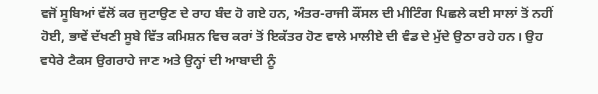ਵਜੋਂ ਸੂਬਿਆਂ ਵੱਲੋਂ ਕਰ ਜੁਟਾਉਣ ਦੇ ਰਾਹ ਬੰਦ ਹੋ ਗਏ ਹਨ, ਅੰਤਰ-ਰਾਜੀ ਕੌਂਸਲ ਦੀ ਮੀਟਿੰਗ ਪਿਛਲੇ ਕਈ ਸਾਲਾਂ ਤੋਂ ਨਹੀਂ ਹੋਈ, ਭਾਵੇਂ ਦੱਖਣੀ ਸੂਬੇ ਵਿੱਤ ਕਮਿਸ਼ਨ ਵਿਚ ਕਰਾਂ ਤੋਂ ਇਕੱਤਰ ਹੋਣ ਵਾਲੇ ਮਾਲੀਏ ਦੀ ਵੰਡ ਦੇ ਮੁੱਦੇ ਉਠਾ ਰਹੇ ਹਨ। ਉਹ ਵਧੇਰੇ ਟੈਕਸ ਉਗਰਾਹੇ ਜਾਣ ਅਤੇ ਉਨ੍ਹਾਂ ਦੀ ਆਬਾਦੀ ਨੂੰ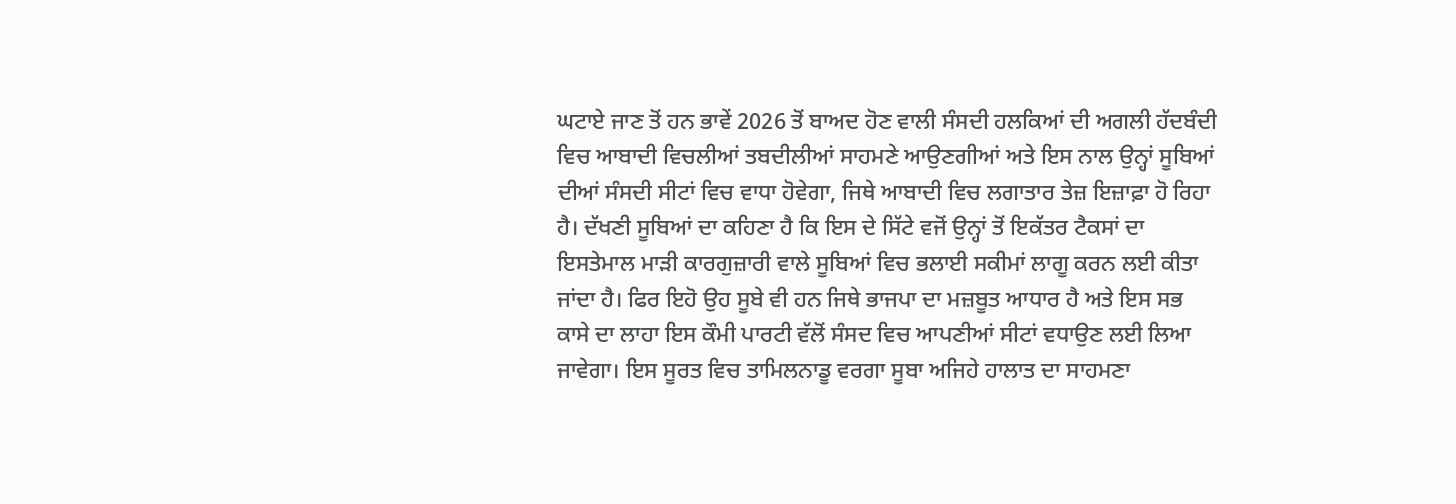ਘਟਾਏ ਜਾਣ ਤੋਂ ਹਨ ਭਾਵੇਂ 2026 ਤੋਂ ਬਾਅਦ ਹੋਣ ਵਾਲੀ ਸੰਸਦੀ ਹਲਕਿਆਂ ਦੀ ਅਗਲੀ ਹੱਦਬੰਦੀ ਵਿਚ ਆਬਾਦੀ ਵਿਚਲੀਆਂ ਤਬਦੀਲੀਆਂ ਸਾਹਮਣੇ ਆਉਣਗੀਆਂ ਅਤੇ ਇਸ ਨਾਲ ਉਨ੍ਹਾਂ ਸੂਬਿਆਂ ਦੀਆਂ ਸੰਸਦੀ ਸੀਟਾਂ ਵਿਚ ਵਾਧਾ ਹੋਵੇਗਾ, ਜਿਥੇ ਆਬਾਦੀ ਵਿਚ ਲਗਾਤਾਰ ਤੇਜ਼ ਇਜ਼ਾਫ਼ਾ ਹੋ ਰਿਹਾ ਹੈ। ਦੱਖਣੀ ਸੂਬਿਆਂ ਦਾ ਕਹਿਣਾ ਹੈ ਕਿ ਇਸ ਦੇ ਸਿੱਟੇ ਵਜੋਂ ਉਨ੍ਹਾਂ ਤੋਂ ਇਕੱਤਰ ਟੈਕਸਾਂ ਦਾ ਇਸਤੇਮਾਲ ਮਾੜੀ ਕਾਰਗੁਜ਼ਾਰੀ ਵਾਲੇ ਸੂਬਿਆਂ ਵਿਚ ਭਲਾਈ ਸਕੀਮਾਂ ਲਾਗੂ ਕਰਨ ਲਈ ਕੀਤਾ ਜਾਂਦਾ ਹੈ। ਫਿਰ ਇਹੋ ਉਹ ਸੂਬੇ ਵੀ ਹਨ ਜਿਥੇ ਭਾਜਪਾ ਦਾ ਮਜ਼ਬੂਤ ਆਧਾਰ ਹੈ ਅਤੇ ਇਸ ਸਭ ਕਾਸੇ ਦਾ ਲਾਹਾ ਇਸ ਕੌਮੀ ਪਾਰਟੀ ਵੱਲੋਂ ਸੰਸਦ ਵਿਚ ਆਪਣੀਆਂ ਸੀਟਾਂ ਵਧਾਉਣ ਲਈ ਲਿਆ ਜਾਵੇਗਾ। ਇਸ ਸੂਰਤ ਵਿਚ ਤਾਮਿਲਨਾਡੂ ਵਰਗਾ ਸੂਬਾ ਅਜਿਹੇ ਹਾਲਾਤ ਦਾ ਸਾਹਮਣਾ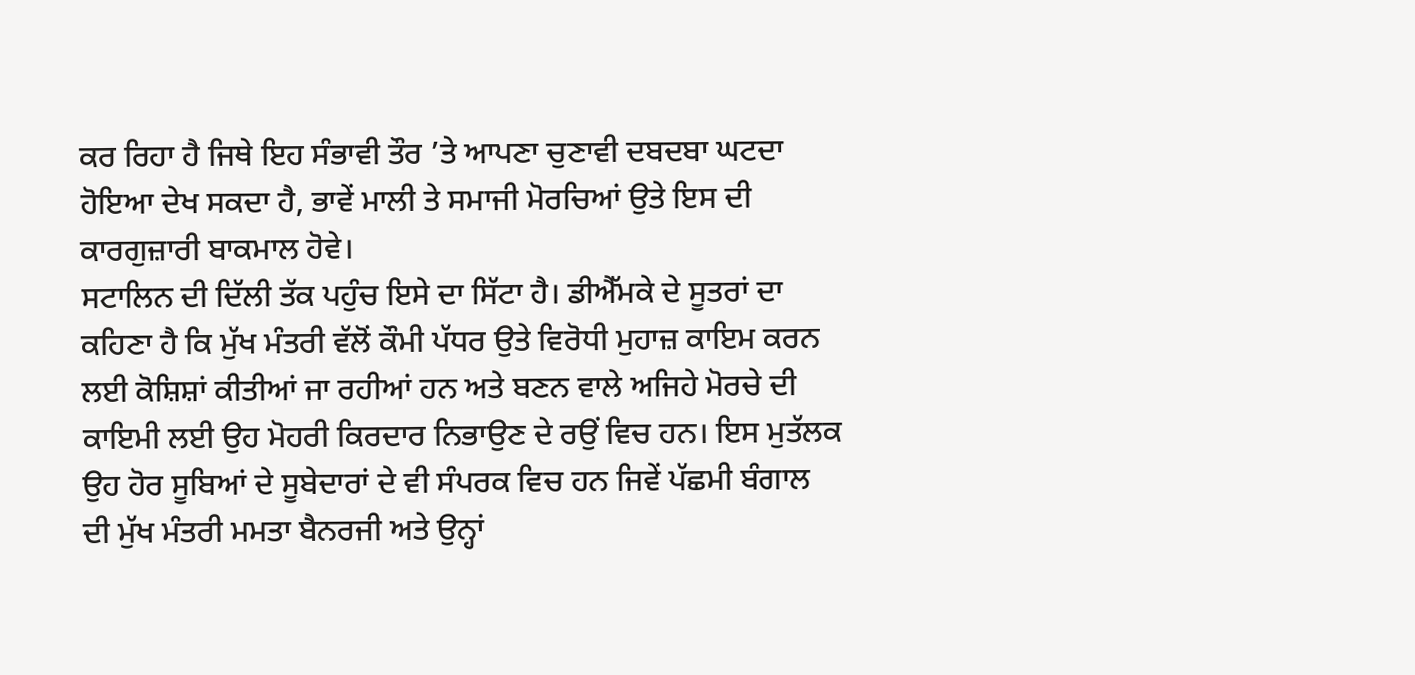ਕਰ ਰਿਹਾ ਹੈ ਜਿਥੇ ਇਹ ਸੰਭਾਵੀ ਤੌਰ ’ਤੇ ਆਪਣਾ ਚੁਣਾਵੀ ਦਬਦਬਾ ਘਟਦਾ ਹੋਇਆ ਦੇਖ ਸਕਦਾ ਹੈ, ਭਾਵੇਂ ਮਾਲੀ ਤੇ ਸਮਾਜੀ ਮੋਰਚਿਆਂ ਉਤੇ ਇਸ ਦੀ ਕਾਰਗੁਜ਼ਾਰੀ ਬਾਕਮਾਲ ਹੋਵੇ।
ਸਟਾਲਿਨ ਦੀ ਦਿੱਲੀ ਤੱਕ ਪਹੁੰਚ ਇਸੇ ਦਾ ਸਿੱਟਾ ਹੈ। ਡੀਐੱਮਕੇ ਦੇ ਸੂਤਰਾਂ ਦਾ ਕਹਿਣਾ ਹੈ ਕਿ ਮੁੱਖ ਮੰਤਰੀ ਵੱਲੋਂ ਕੌਮੀ ਪੱਧਰ ਉਤੇ ਵਿਰੋਧੀ ਮੁਹਾਜ਼ ਕਾਇਮ ਕਰਨ ਲਈ ਕੋਸ਼ਿਸ਼ਾਂ ਕੀਤੀਆਂ ਜਾ ਰਹੀਆਂ ਹਨ ਅਤੇ ਬਣਨ ਵਾਲੇ ਅਜਿਹੇ ਮੋਰਚੇ ਦੀ ਕਾਇਮੀ ਲਈ ਉਹ ਮੋਹਰੀ ਕਿਰਦਾਰ ਨਿਭਾਉਣ ਦੇ ਰਉਂ ਵਿਚ ਹਨ। ਇਸ ਮੁਤੱਲਕ ਉਹ ਹੋਰ ਸੂਬਿਆਂ ਦੇ ਸੂਬੇਦਾਰਾਂ ਦੇ ਵੀ ਸੰਪਰਕ ਵਿਚ ਹਨ ਜਿਵੇਂ ਪੱਛਮੀ ਬੰਗਾਲ ਦੀ ਮੁੱਖ ਮੰਤਰੀ ਮਮਤਾ ਬੈਨਰਜੀ ਅਤੇ ਉਨ੍ਹਾਂ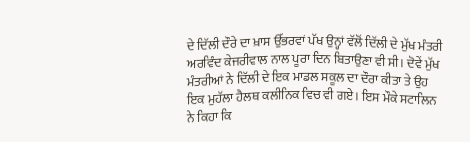ਦੇ ਦਿੱਲੀ ਦੌਰੇ ਦਾ ਖ਼ਾਸ ਉੱਭਰਵਾਂ ਪੱਖ ਉਨ੍ਹਾਂ ਵੱਲੋਂ ਦਿੱਲੀ ਦੇ ਮੁੱਖ ਮੰਤਰੀ ਅਰਵਿੰਦ ਕੇਜਰੀਵਾਲ ਨਾਲ ਪੂਰਾ ਦਿਨ ਬਿਤਾਉਣਾ ਵੀ ਸੀ। ਦੋਵੇਂ ਮੁੱਖ ਮੰਤਰੀਆਂ ਨੇ ਦਿੱਲੀ ਦੇ ਇਕ ਮਾਡਲ ਸਕੂਲ ਦਾ ਦੌਰਾ ਕੀਤਾ ਤੇ ਉਹ ਇਕ ਮੁਹੱਲਾ ਹੈਲਥ ਕਲੀਨਿਕ ਵਿਚ ਵੀ ਗਏ। ਇਸ ਮੌਕੇ ਸਟਾਲਿਨ ਨੇ ਕਿਹਾ ਕਿ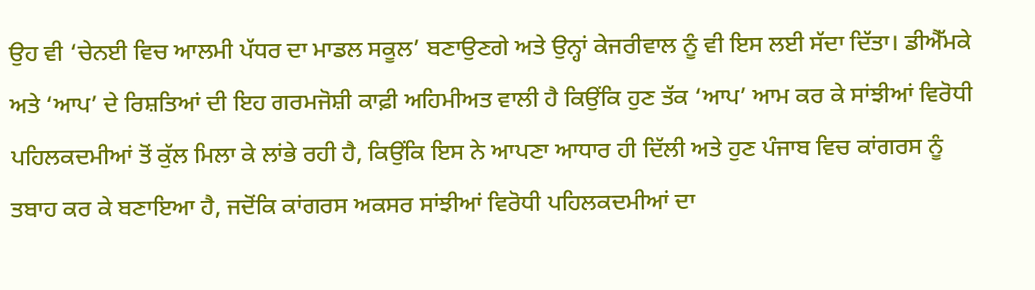ਉਹ ਵੀ ‘ਚੇਨਈ ਵਿਚ ਆਲਮੀ ਪੱਧਰ ਦਾ ਮਾਡਲ ਸਕੂਲ’ ਬਣਾਉਣਗੇ ਅਤੇ ਉਨ੍ਹਾਂ ਕੇਜਰੀਵਾਲ ਨੂੰ ਵੀ ਇਸ ਲਈ ਸੱਦਾ ਦਿੱਤਾ। ਡੀਐੱਮਕੇ ਅਤੇ ‘ਆਪ’ ਦੇ ਰਿਸ਼ਤਿਆਂ ਦੀ ਇਹ ਗਰਮਜੋਸ਼ੀ ਕਾਫ਼ੀ ਅਹਿਮੀਅਤ ਵਾਲੀ ਹੈ ਕਿਉਂਕਿ ਹੁਣ ਤੱਕ ‘ਆਪ’ ਆਮ ਕਰ ਕੇ ਸਾਂਝੀਆਂ ਵਿਰੋਧੀ ਪਹਿਲਕਦਮੀਆਂ ਤੋਂ ਕੁੱਲ ਮਿਲਾ ਕੇ ਲਾਂਭੇ ਰਹੀ ਹੈ, ਕਿਉਂਕਿ ਇਸ ਨੇ ਆਪਣਾ ਆਧਾਰ ਹੀ ਦਿੱਲੀ ਅਤੇ ਹੁਣ ਪੰਜਾਬ ਵਿਚ ਕਾਂਗਰਸ ਨੂੰ ਤਬਾਹ ਕਰ ਕੇ ਬਣਾਇਆ ਹੈ, ਜਦੋਂਕਿ ਕਾਂਗਰਸ ਅਕਸਰ ਸਾਂਝੀਆਂ ਵਿਰੋਧੀ ਪਹਿਲਕਦਮੀਆਂ ਦਾ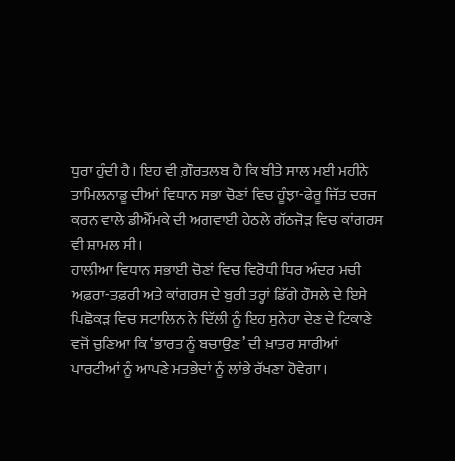ਧੁਰਾ ਹੁੰਦੀ ਹੈ। ਇਹ ਵੀ ਗ਼ੌਰਤਲਬ ਹੈ ਕਿ ਬੀਤੇ ਸਾਲ ਮਈ ਮਹੀਨੇ ਤਾਮਿਲਨਾਡੂ ਦੀਆਂ ਵਿਧਾਨ ਸਭਾ ਚੋਣਾਂ ਵਿਚ ਹੂੰਝਾ-ਫੇਰੂ ਜਿੱਤ ਦਰਜ ਕਰਨ ਵਾਲੇ ਡੀਐੱਮਕੇ ਦੀ ਅਗਵਾਈ ਹੇਠਲੇ ਗੱਠਜੋੜ ਵਿਚ ਕਾਂਗਰਸ ਵੀ ਸ਼ਾਮਲ ਸੀ।
ਹਾਲੀਆ ਵਿਧਾਨ ਸਭਾਈ ਚੋਣਾਂ ਵਿਚ ਵਿਰੋਧੀ ਧਿਰ ਅੰਦਰ ਮਚੀ ਅਫ਼ਰਾ-ਤਫ਼ਰੀ ਅਤੇ ਕਾਂਗਰਸ ਦੇ ਬੁਰੀ ਤਰ੍ਹਾਂ ਡਿੱਗੇ ਹੌਸਲੇ ਦੇ ਇਸੇ ਪਿਛੋਕੜ ਵਿਚ ਸਟਾਲਿਨ ਨੇ ਦਿੱਲੀ ਨੂੰ ਇਹ ਸੁਨੇਹਾ ਦੇਣ ਦੇ ਟਿਕਾਣੇ ਵਜੋਂ ਚੁਣਿਆ ਕਿ ‘ਭਾਰਤ ਨੂੰ ਬਚਾਉਣ’ ਦੀ ਖ਼ਾਤਰ ਸਾਰੀਆਂ ਪਾਰਟੀਆਂ ਨੂੰ ਆਪਣੇ ਮਤਭੇਦਾਂ ਨੂੰ ਲਾਂਭੇ ਰੱਖਣਾ ਹੋਵੇਗਾ।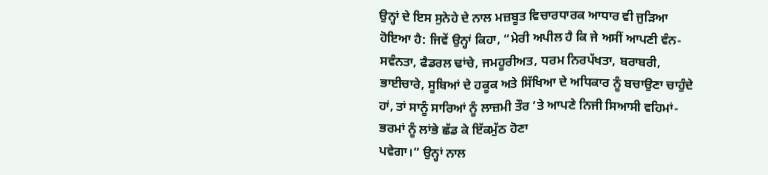ਉਨ੍ਹਾਂ ਦੇ ਇਸ ਸੁਨੇਹੇ ਦੇ ਨਾਲ ਮਜ਼ਬੂਤ ਵਿਚਾਰਧਾਰਕ ਆਧਾਰ ਵੀ ਜੁੜਿਆ ਹੋਇਆ ਹੈ: ਜਿਵੇਂ ਉਨ੍ਹਾਂ ਕਿਹਾ, “ਮੇਰੀ ਅਪੀਲ ਹੈ ਕਿ ਜੇ ਅਸੀਂ ਆਪਣੀ ਵੰਨ-ਸਵੰਨਤਾ, ਫੈਡਰਲ ਢਾਂਚੇ, ਜਮਹੂਰੀਅਤ, ਧਰਮ ਨਿਰਪੱਖਤਾ, ਬਰਾਬਰੀ, ਭਾਈਚਾਰੇ, ਸੂਬਿਆਂ ਦੇ ਹਕੂਕ ਅਤੇ ਸਿੱਖਿਆ ਦੇ ਅਧਿਕਾਰ ਨੂੰ ਬਚਾਉਣਾ ਚਾਹੁੰਦੇ ਹਾਂ, ਤਾਂ ਸਾਨੂੰ ਸਾਰਿਆਂ ਨੂੰ ਲਾਜ਼ਮੀ ਤੌਰ ’ਤੇ ਆਪਣੇ ਨਿਜੀ ਸਿਆਸੀ ਵਹਿਮਾਂ-ਭਰਮਾਂ ਨੂੰ ਲਾਂਭੇ ਛੱਡ ਕੇ ਇੱਕਮੁੱਠ ਹੋਣਾ
ਪਵੇਗਾ।” ਉਨ੍ਹਾਂ ਨਾਲ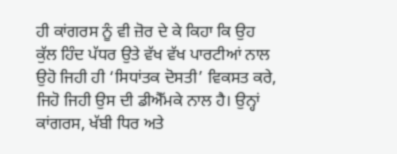ਹੀ ਕਾਂਗਰਸ ਨੂੰ ਵੀ ਜ਼ੋਰ ਦੇ ਕੇ ਕਿਹਾ ਕਿ ਉਹ ਕੁੱਲ ਹਿੰਦ ਪੱਧਰ ਉਤੇ ਵੱਖ ਵੱਖ ਪਾਰਟੀਆਂ ਨਾਲ ਉਹੋ ਜਿਹੀ ਹੀ ‘ਸਿਧਾਂਤਕ ਦੋਸਤੀ’ ਵਿਕਸਤ ਕਰੇ, ਜਿਹੋ ਜਿਹੀ ਉਸ ਦੀ ਡੀਐੱਮਕੇ ਨਾਲ ਹੈ। ਉਨ੍ਹਾਂ ਕਾਂਗਰਸ, ਖੱਬੀ ਧਿਰ ਅਤੇ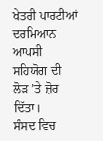ਖੇਤਰੀ ਪਾਰਟੀਆਂ ਦਰਮਿਆਨ ਆਪਸੀ ਸਹਿਯੋਗ ਦੀ ਲੋੜ ’ਤੇ ਜ਼ੋਰ ਦਿੱਤਾ।
ਸੰਸਦ ਵਿਚ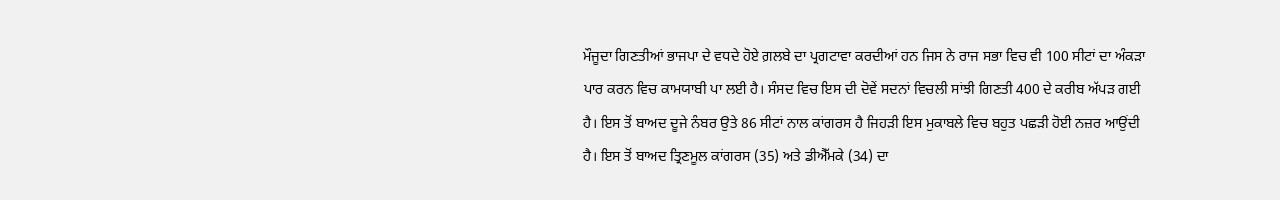ਮੌਜੂਦਾ ਗਿਣਤੀਆਂ ਭਾਜਪਾ ਦੇ ਵਧਦੇ ਹੋਏ ਗ਼ਲਬੇ ਦਾ ਪ੍ਰਗਟਾਵਾ ਕਰਦੀਆਂ ਹਨ ਜਿਸ ਨੇ ਰਾਜ ਸਭਾ ਵਿਚ ਵੀ 100 ਸੀਟਾਂ ਦਾ ਅੰਕੜਾ ਪਾਰ ਕਰਨ ਵਿਚ ਕਾਮਯਾਬੀ ਪਾ ਲਈ ਹੈ। ਸੰਸਦ ਵਿਚ ਇਸ ਦੀ ਦੋਵੇਂ ਸਦਨਾਂ ਵਿਚਲੀ ਸਾਂਝੀ ਗਿਣਤੀ 400 ਦੇ ਕਰੀਬ ਅੱਪੜ ਗਈ ਹੈ। ਇਸ ਤੋਂ ਬਾਅਦ ਦੂਜੇ ਨੰਬਰ ਉਤੇ 86 ਸੀਟਾਂ ਨਾਲ ਕਾਂਗਰਸ ਹੈ ਜਿਹੜੀ ਇਸ ਮੁਕਾਬਲੇ ਵਿਚ ਬਹੁਤ ਪਛੜੀ ਹੋਈ ਨਜ਼ਰ ਆਉਂਦੀ ਹੈ। ਇਸ ਤੋਂ ਬਾਅਦ ਤ੍ਰਿਣਮੂਲ ਕਾਂਗਰਸ (35) ਅਤੇ ਡੀਐੱਮਕੇ (34) ਦਾ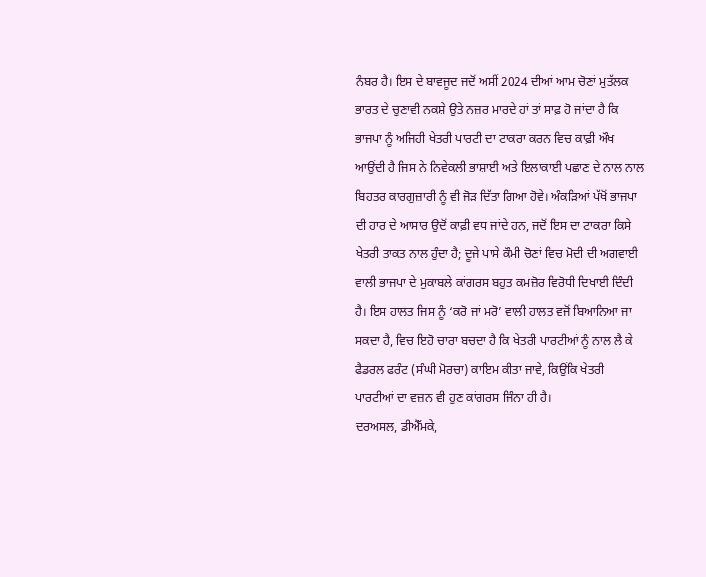ਨੰਬਰ ਹੈ। ਇਸ ਦੇ ਬਾਵਜੂਦ ਜਦੋਂ ਅਸੀਂ 2024 ਦੀਆਂ ਆਮ ਚੋਣਾਂ ਮੁਤੱਲਕ ਭਾਰਤ ਦੇ ਚੁਣਾਵੀ ਨਕਸ਼ੇ ਉਤੇ ਨਜ਼ਰ ਮਾਰਦੇ ਹਾਂ ਤਾਂ ਸਾਫ਼ ਹੋ ਜਾਂਦਾ ਹੈ ਕਿ ਭਾਜਪਾ ਨੂੰ ਅਜਿਹੀ ਖੇਤਰੀ ਪਾਰਟੀ ਦਾ ਟਾਕਰਾ ਕਰਨ ਵਿਚ ਕਾਫ਼ੀ ਔਖ ਆਉਂਦੀ ਹੈ ਜਿਸ ਨੇ ਨਿਵੇਕਲੀ ਭਾਸ਼ਾਈ ਅਤੇ ਇਲਾਕਾਈ ਪਛਾਣ ਦੇ ਨਾਲ ਨਾਲ ਬਿਹਤਰ ਕਾਰਗੁਜ਼ਾਰੀ ਨੂੰ ਵੀ ਜੋੜ ਦਿੱਤਾ ਗਿਆ ਹੋਵੇ। ਅੰਕੜਿਆਂ ਪੱਖੋਂ ਭਾਜਪਾ ਦੀ ਹਾਰ ਦੇ ਆਸਾਰ ਉਦੋਂ ਕਾਫ਼ੀ ਵਧ ਜਾਂਦੇ ਹਨ, ਜਦੋਂ ਇਸ ਦਾ ਟਾਕਰਾ ਕਿਸੇ ਖੇਤਰੀ ਤਾਕਤ ਨਾਲ ਹੁੰਦਾ ਹੈ; ਦੂਜੇ ਪਾਸੇ ਕੌਮੀ ਚੋਣਾਂ ਵਿਚ ਮੋਦੀ ਦੀ ਅਗਵਾਈ ਵਾਲੀ ਭਾਜਪਾ ਦੇ ਮੁਕਾਬਲੇ ਕਾਂਗਰਸ ਬਹੁਤ ਕਮਜ਼ੋਰ ਵਿਰੋਧੀ ਦਿਖਾਈ ਦਿੰਦੀ ਹੈ। ਇਸ ਹਾਲਤ ਜਿਸ ਨੂੰ ‘ਕਰੋ ਜਾਂ ਮਰੋ’ ਵਾਲੀ ਹਾਲਤ ਵਜੋਂ ਬਿਆਨਿਆ ਜਾ ਸਕਦਾ ਹੈ, ਵਿਚ ਇਹੋ ਚਾਰਾ ਬਚਦਾ ਹੈ ਕਿ ਖੇਤਰੀ ਪਾਰਟੀਆਂ ਨੂੰ ਨਾਲ ਲੈ ਕੇ ਫੈਡਰਲ ਫਰੰਟ (ਸੰਘੀ ਮੋਰਚਾ) ਕਾਇਮ ਕੀਤਾ ਜਾਵੇ, ਕਿਉਂਕਿ ਖੇਤਰੀ ਪਾਰਟੀਆਂ ਦਾ ਵਜ਼ਨ ਵੀ ਹੁਣ ਕਾਂਗਰਸ ਜਿੰਨਾ ਹੀ ਹੈ।
ਦਰਅਸਲ, ਡੀਐੱਮਕੇ,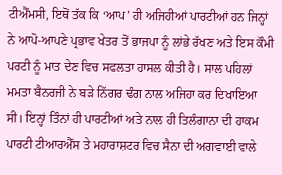ਟੀਐੱਮਸੀ, ਇਥੋਂ ਤੱਕ ਕਿ ‘ਆਪ’ ਹੀ ਅਜਿਹੀਆਂ ਪਾਰਟੀਆਂ ਹਨ ਜਿਨ੍ਹਾਂ ਨੇ ਆਪੋ-ਆਪਣੇ ਪ੍ਰਭਾਵ ਖੇਤਰ ਤੋਂ ਭਾਜਪਾ ਨੂੰ ਲਾਂਭੇ ਰੱਖਣ ਅਤੇ ਇਸ ਕੌਮੀ ਪਰਟੀ ਨੂੰ ਮਾਤ ਦੇਣ ਵਿਚ ਸਫਲਤਾ ਹਾਸਲ ਕੀਤੀ ਹੈ। ਸਾਲ ਪਹਿਲਾਂ ਮਮਤਾ ਬੈਨਰਜੀ ਨੇ ਬੜੇ ਨਿੱਗਰ ਢੰਗ ਨਾਲ ਅਜਿਹਾ ਕਰ ਦਿਖਾਇਆ ਸੀ। ਇਨ੍ਹਾਂ ਤਿੰਨਾਂ ਹੀ ਪਾਰਟੀਆਂ ਅਤੇ ਨਾਲ ਹੀ ਤਿਲੰਗਾਨਾ ਦੀ ਹਾਕਮ ਪਾਰਟੀ ਟੀਆਰਐੱਸ ਤੇ ਮਹਾਰਾਸ਼ਟਰ ਵਿਚ ਸੈਨਾ ਦੀ ਅਗਵਾਈ ਵਾਲੇ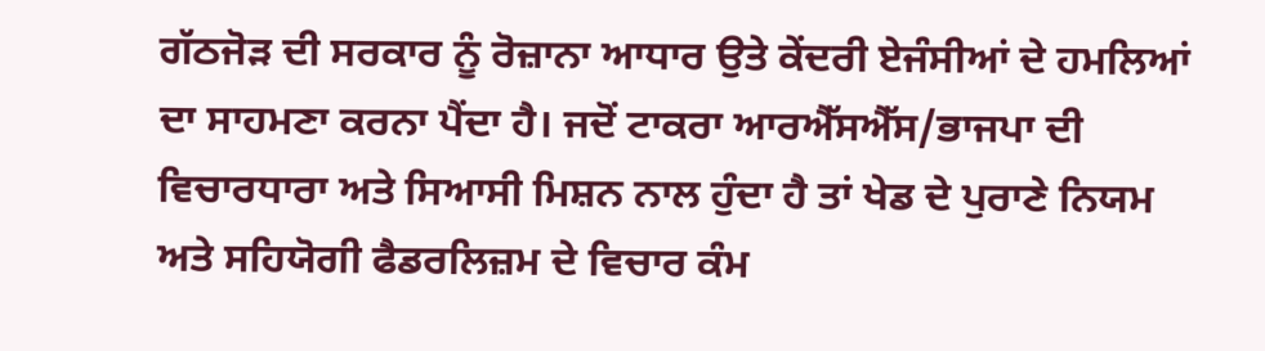ਗੱਠਜੋੜ ਦੀ ਸਰਕਾਰ ਨੂੰ ਰੋਜ਼ਾਨਾ ਆਧਾਰ ਉਤੇ ਕੇਂਦਰੀ ਏਜੰਸੀਆਂ ਦੇ ਹਮਲਿਆਂ ਦਾ ਸਾਹਮਣਾ ਕਰਨਾ ਪੈਂਦਾ ਹੈ। ਜਦੋਂ ਟਾਕਰਾ ਆਰਐੱਸਐੱਸ/ਭਾਜਪਾ ਦੀ ਵਿਚਾਰਧਾਰਾ ਅਤੇ ਸਿਆਸੀ ਮਿਸ਼ਨ ਨਾਲ ਹੁੰਦਾ ਹੈ ਤਾਂ ਖੇਡ ਦੇ ਪੁਰਾਣੇ ਨਿਯਮ ਅਤੇ ਸਹਿਯੋਗੀ ਫੈਡਰਲਿਜ਼ਮ ਦੇ ਵਿਚਾਰ ਕੰਮ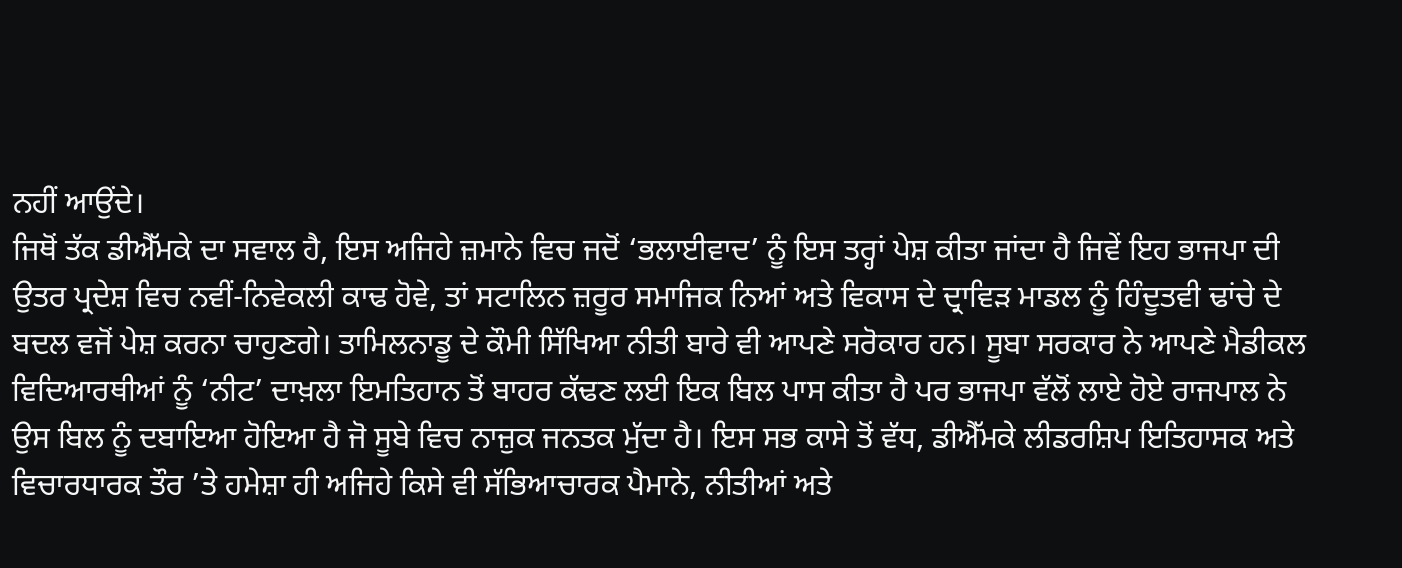ਨਹੀਂ ਆਉਂਦੇ।
ਜਿਥੋਂ ਤੱਕ ਡੀਐੱਮਕੇ ਦਾ ਸਵਾਲ ਹੈ, ਇਸ ਅਜਿਹੇ ਜ਼ਮਾਨੇ ਵਿਚ ਜਦੋਂ ‘ਭਲਾਈਵਾਦ’ ਨੂੰ ਇਸ ਤਰ੍ਹਾਂ ਪੇਸ਼ ਕੀਤਾ ਜਾਂਦਾ ਹੈ ਜਿਵੇਂ ਇਹ ਭਾਜਪਾ ਦੀ ਉਤਰ ਪ੍ਰਦੇਸ਼ ਵਿਚ ਨਵੀਂ-ਨਿਵੇਕਲੀ ਕਾਢ ਹੋਵੇ, ਤਾਂ ਸਟਾਲਿਨ ਜ਼ਰੂਰ ਸਮਾਜਿਕ ਨਿਆਂ ਅਤੇ ਵਿਕਾਸ ਦੇ ਦ੍ਰਾਵਿੜ ਮਾਡਲ ਨੂੰ ਹਿੰਦੂਤਵੀ ਢਾਂਚੇ ਦੇ ਬਦਲ ਵਜੋਂ ਪੇਸ਼ ਕਰਨਾ ਚਾਹੁਣਗੇ। ਤਾਮਿਲਨਾਡੂ ਦੇ ਕੌਮੀ ਸਿੱਖਿਆ ਨੀਤੀ ਬਾਰੇ ਵੀ ਆਪਣੇ ਸਰੋਕਾਰ ਹਨ। ਸੂਬਾ ਸਰਕਾਰ ਨੇ ਆਪਣੇ ਮੈਡੀਕਲ ਵਿਦਿਆਰਥੀਆਂ ਨੂੰ ‘ਨੀਟ’ ਦਾਖ਼ਲਾ ਇਮਤਿਹਾਨ ਤੋਂ ਬਾਹਰ ਕੱਢਣ ਲਈ ਇਕ ਬਿਲ ਪਾਸ ਕੀਤਾ ਹੈ ਪਰ ਭਾਜਪਾ ਵੱਲੋਂ ਲਾਏ ਹੋਏ ਰਾਜਪਾਲ ਨੇ ਉਸ ਬਿਲ ਨੂੰ ਦਬਾਇਆ ਹੋਇਆ ਹੈ ਜੋ ਸੂਬੇ ਵਿਚ ਨਾਜ਼ੁਕ ਜਨਤਕ ਮੁੱਦਾ ਹੈ। ਇਸ ਸਭ ਕਾਸੇ ਤੋਂ ਵੱਧ, ਡੀਐੱਮਕੇ ਲੀਡਰਸ਼ਿਪ ਇਤਿਹਾਸਕ ਅਤੇ ਵਿਚਾਰਧਾਰਕ ਤੌਰ ’ਤੇ ਹਮੇਸ਼ਾ ਹੀ ਅਜਿਹੇ ਕਿਸੇ ਵੀ ਸੱਭਿਆਚਾਰਕ ਪੈਮਾਨੇ, ਨੀਤੀਆਂ ਅਤੇ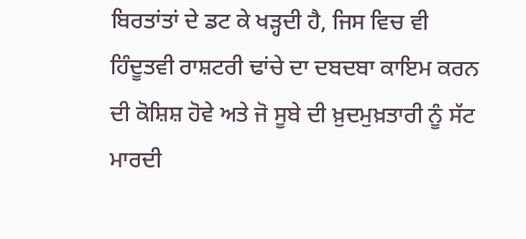ਬਿਰਤਾਂਤਾਂ ਦੇ ਡਟ ਕੇ ਖੜ੍ਹਦੀ ਹੈ, ਜਿਸ ਵਿਚ ਵੀ ਹਿੰਦੂਤਵੀ ਰਾਸ਼ਟਰੀ ਢਾਂਚੇ ਦਾ ਦਬਦਬਾ ਕਾਇਮ ਕਰਨ ਦੀ ਕੋਸ਼ਿਸ਼ ਹੋਵੇ ਅਤੇ ਜੋ ਸੂਬੇ ਦੀ ਖ਼ੁਦਮੁਖ਼ਤਾਰੀ ਨੂੰ ਸੱਟ ਮਾਰਦੀ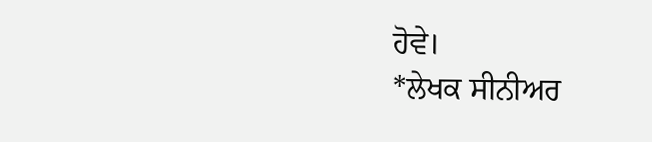ਹੋਵੇ।
*ਲੇਖਕ ਸੀਨੀਅਰ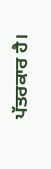ਪੱਤਰਕਾਰ ਹੈ।